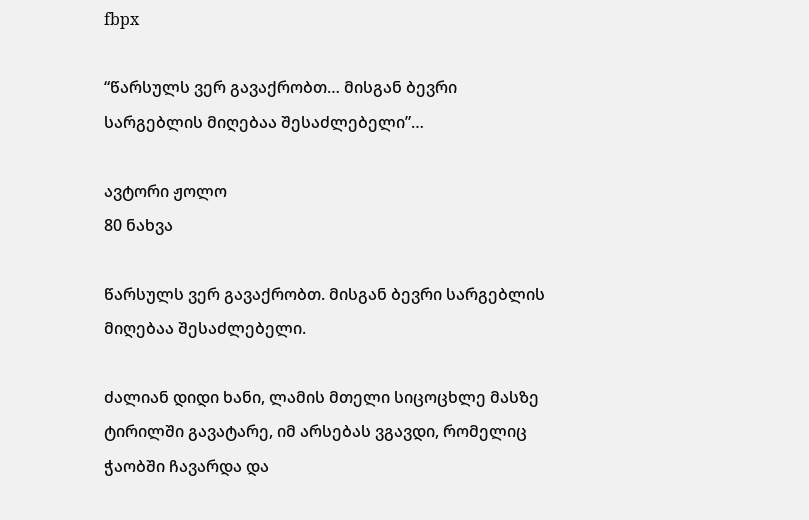fbpx

“წარსულს ვერ გავაქრობთ… მისგან ბევრი სარგებლის მიღებაა შესაძლებელი”…

ავტორი ჟოლო
80 ნახვა

წარსულს ვერ გავაქრობთ. მისგან ბევრი სარგებლის მიღებაა შესაძლებელი.

ძალიან დიდი ხანი, ლამის მთელი სიცოცხლე მასზე ტირილში გავატარე, იმ არსებას ვგავდი, რომელიც ჭაობში ჩავარდა და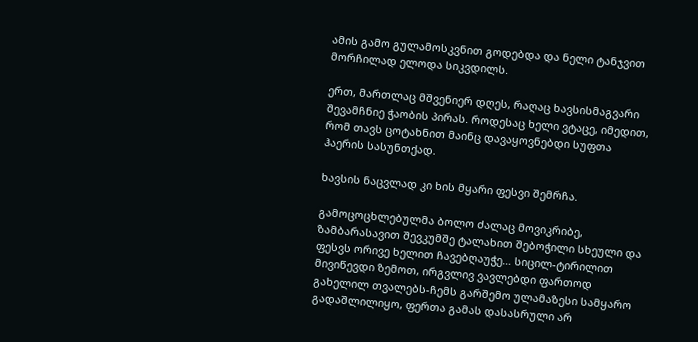ამის გამო გულამოსკვნით გოდებდა და ნელი ტანჯვით მორჩილად ელოდა სიკვდილს.

ერთ, მართლაც მშვენიერ დღეს, რაღაც ხავსისმაგვარი შევამჩნიე ჭაობის პირას. როდესაც ხელი ვტაცე, იმედით, რომ თავს ცოტახნით მაინც დავაყოვნებდი სუფთა ჰაერის სასუნთქად.

ხავსის ნაცვლად კი ხის მყარი ფესვი შემრჩა.

გამოცოცხლებულმა ბოლო ძალაც მოვიკრიბე, ზამბარასავით შევკუმშე ტალახით შებოჭილი სხეული და ფესვს ორივე ხელით ჩავებღაუჭე… სიცილ-ტირილით მივიწევდი ზემოთ, ირგვლივ ვავლებდი ფართოდ გახელილ თვალებს-ჩემს გარშემო ულამაზესი სამყარო გადაშლილიყო, ფერთა გამას დასასრული არ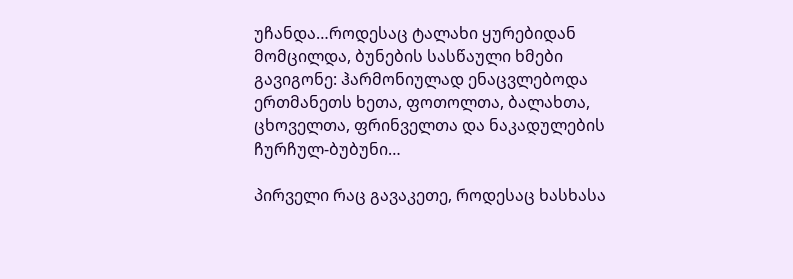უჩანდა…როდესაც ტალახი ყურებიდან მომცილდა, ბუნების სასწაული ხმები გავიგონე: ჰარმონიულად ენაცვლებოდა ერთმანეთს ხეთა, ფოთოლთა, ბალახთა, ცხოველთა, ფრინველთა და ნაკადულების ჩურჩულ-ბუბუნი…

პირველი რაც გავაკეთე, როდესაც ხასხასა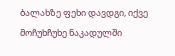ბალახზე ფეხი დავდგი, იქვე მოჩუხჩუხე ნაკადულში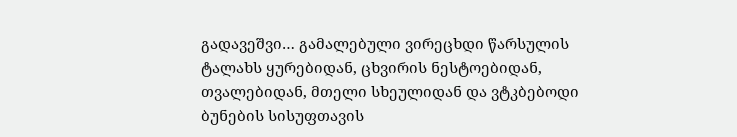გადავეშვი… გამალებული ვირეცხდი წარსულის ტალახს ყურებიდან, ცხვირის ნესტოებიდან, თვალებიდან, მთელი სხეულიდან და ვტკბებოდი ბუნების სისუფთავის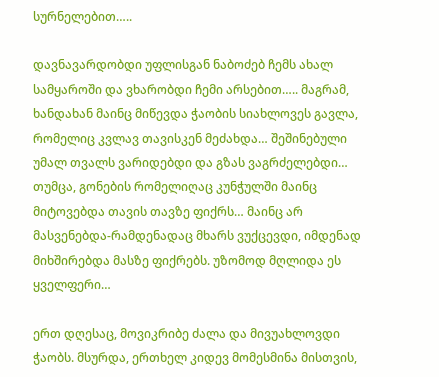სურნელებით…..

დავნავარდობდი უფლისგან ნაბოძებ ჩემს ახალ სამყაროში და ვხარობდი ჩემი არსებით….. მაგრამ, ხანდახან მაინც მიწევდა ჭაობის სიახლოვეს გავლა, რომელიც კვლავ თავისკენ მეძახდა… შეშინებული უმალ თვალს ვარიდებდი და გზას ვაგრძელებდი… თუმცა, გონების რომელიღაც კუნჭულში მაინც მიტოვებდა თავის თავზე ფიქრს… მაინც არ მასვენებდა-რამდენადაც მხარს ვუქცევდი, იმდენად მიხშირებდა მასზე ფიქრებს. უზომოდ მღლიდა ეს ყველფერი…

ერთ დღესაც, მოვიკრიბე ძალა და მივუახლოვდი ჭაობს. მსურდა, ერთხელ კიდევ მომესმინა მისთვის,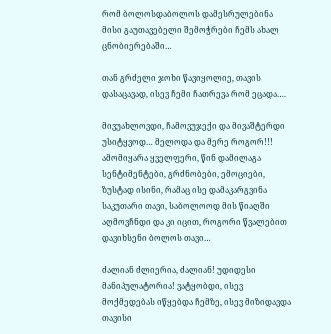რომ ბოლოსდაბოლოს დამესრულებინა მისი გაუთავებელი შემოჭრები ჩემს ახალ ცნობიერებაში…

თან გრძელი ჯოხი წავიყოლიე, თავის დასაცავად, ისევ ჩემი ჩათრევა რომ ეცადა….

მივუახლოვდი, ჩამოვუჯექი და მივაშტერდი უსიტყვოდ… მელოდა და მერე როგორ!!! ამომიყარა ყველფერი, წინ დამილაგა სენტიმენტები, გრძნობები, ემოციები, ზუსტად ისინი, რამაც ისე დამაკარგვინა საკუთარი თავი, საბოლოოდ მის წიაღში აღმოვჩნდი და კი იცით, როგორი წვალებით დავიხსენი ბოლოს თავი…

ძალიან ძლიერია, ძალიან! უდიდესი მანიპულატორია! ვატყობდი, ისევ მოქმედებას იწყებდა ჩემზე, ისევ მიზიდავდა თავისი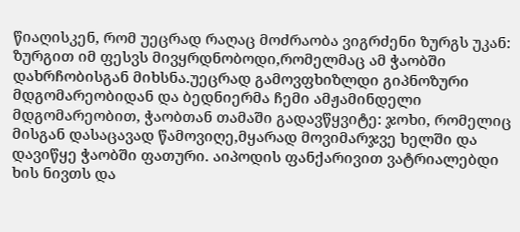წიაღისკენ, რომ უეცრად რაღაც მოძრაობა ვიგრძენი ზურგს უკან: ზურგით იმ ფესვს მივყრდნობოდი,რომელმაც ამ ჭაობში დახრჩობისგან მიხსნა.უეცრად გამოვფხიზლდი გიპნოზური მდგომარეობიდან და ბედნიერმა ჩემი ამჟამინდელი მდგომარეობით, ჭაობთან თამაში გადავწყვიტე: ჯოხი, რომელიც მისგან დასაცავად წამოვიღე,მყარად მოვიმარჯვე ხელში და დავიწყე ჭაობში ფათური. აიპოდის ფანქარივით ვატრიალებდი ხის ნივთს და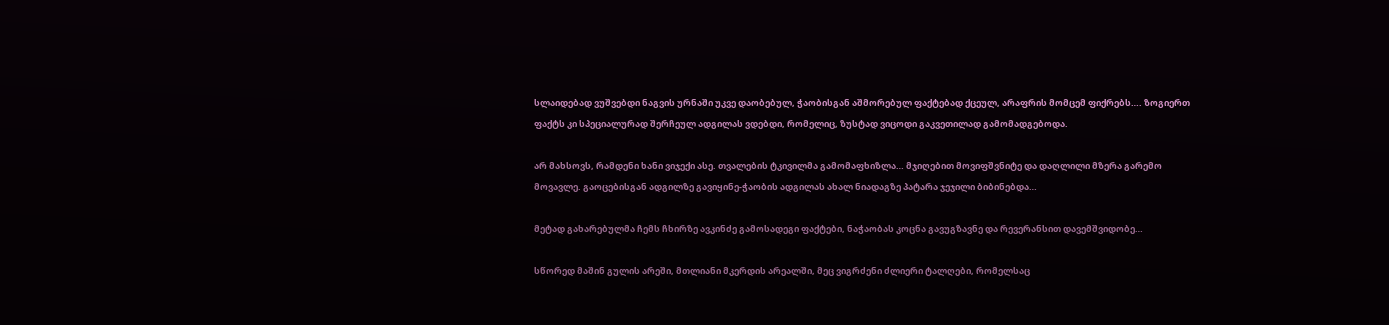სლაიდებად ვუშვებდი ნაგვის ურნაში უკვე დაობებულ, ჭაობისგან აშმორებულ ფაქტებად ქცეულ, არაფრის მომცემ ფიქრებს…. ზოგიერთ ფაქტს კი სპეციალურად შერჩეულ ადგილას ვდებდი, რომელიც, ზუსტად ვიცოდი გაკვეთილად გამომადგებოდა.

არ მახსოვს, რამდენი ხანი ვიჯექი ასე. თვალების ტკივილმა გამომაფხიზლა… მჯიღებით მოვიფშვნიტე და დაღლილი მზერა გარემო მოვავლე. გაოცებისგან ადგილზე გავიყინე-ჭაობის ადგილას ახალ ნიადაგზე პატარა ჯეჯილი ბიბინებდა…

მეტად გახარებულმა ჩემს ჩხირზე ავკინძე გამოსადეგი ფაქტები, ნაჭაობას კოცნა გავუგზავნე და რევერანსით დავემშვიდობე…

სწორედ მაშინ გულის არეში, მთლიანი მკერდის არეალში, მეც ვიგრძენი ძლიერი ტალღები, რომელსაც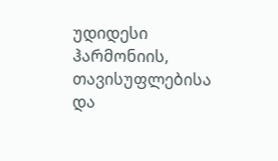უდიდესი ჰარმონიის, თავისუფლებისა და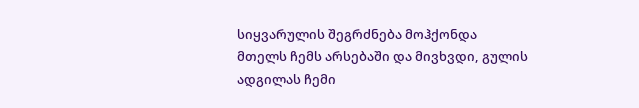სიყვარულის შეგრძნება მოჰქონდა მთელს ჩემს არსებაში და მივხვდი, გულის ადგილას ჩემი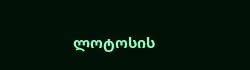ლოტოსის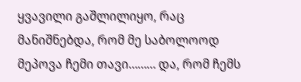ყვავილი გაშლილიყო, რაც მანიშნებდა, რომ მე საბოლოოდ მეპოვა ჩემი თავი……… და, რომ ჩემს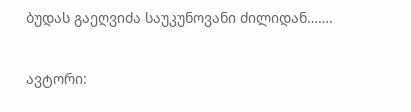ბუდას გაეღვიძა საუკუნოვანი ძილიდან…….

ავტორი: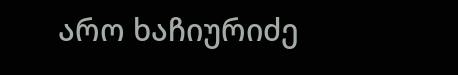არო ხაჩიურიძე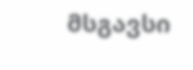მსგავსი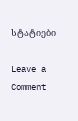სტატიები

Leave a Comment